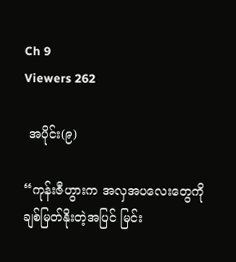Ch 9
Viewers 262

 အပိုင်း(၉)

“ကုန်းဇီဟွားက အလှအပလေးတွေကို ချစ်မြတ်နိုးတဲ့အပြင် မြင်း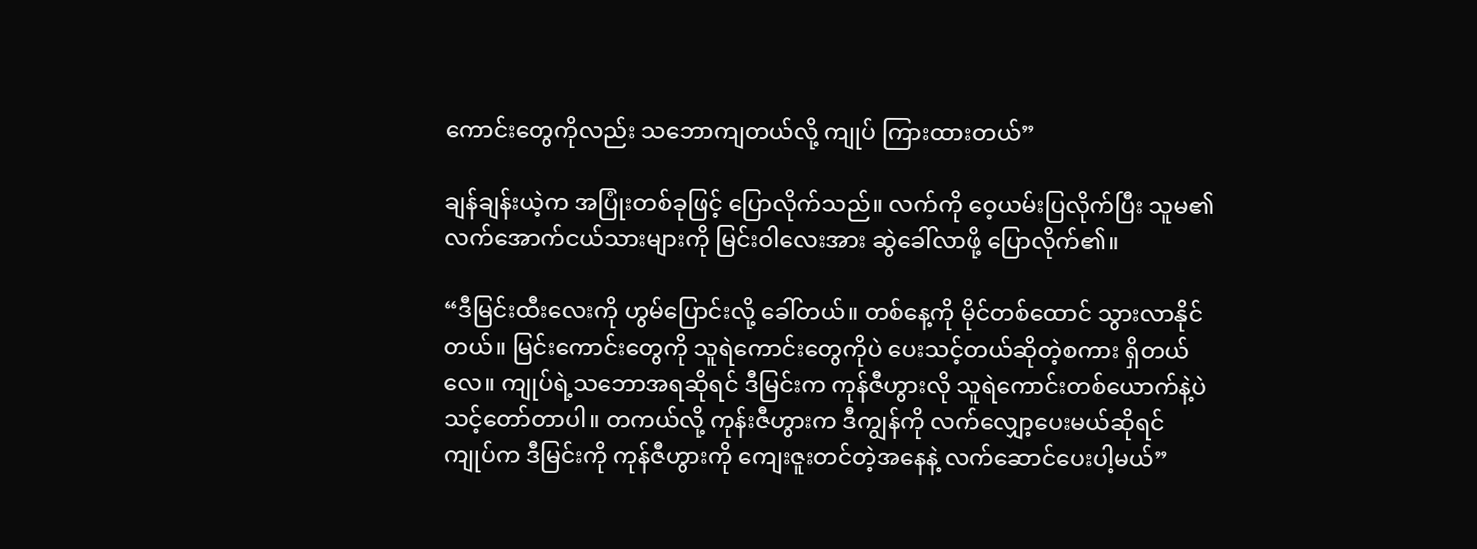ကောင်းတွေကိုလည်း သဘောကျတယ်လို့ ကျုပ် ကြားထားတယ်”

ချန်ချန်းယဲ့က အပြုံးတစ်ခုဖြင့် ပြောလိုက်သည်။ လက်ကို ဝေ့ယမ်းပြလိုက်ပြီး သူမ၏ လက်အောက်ငယ်သားများကို မြင်းဝါလေးအား ဆွဲခေါ်လာဖို့ ပြောလိုက်၏။

“ဒီမြင်းထီးလေးကို ဟွမ်ပြောင်းလို့ ခေါ်တယ်။ တစ်နေ့ကို မိုင်တစ်ထောင် သွားလာနိုင်တယ်။ မြင်းကောင်းတွေကို သူရဲကောင်းတွေကိုပဲ ပေးသင့်တယ်ဆိုတဲ့စကား ရှိတယ်လေ။ ကျုပ်ရဲ့သဘောအရဆိုရင် ဒီမြင်းက ကုန်ဇီဟွားလို သူရဲကောင်းတစ်ယောက်နဲ့ပဲ သင့်တော်တာပါ။ တကယ်လို့ ကုန်းဇီဟွားက ဒီကျွန်ကို လက်လျှော့ပေးမယ်ဆိုရင် ကျုပ်က ဒီမြင်းကို ကုန်ဇီဟွားကို ကျေးဇူးတင်တဲ့အနေနဲ့ လက်ဆောင်ပေးပါ့မယ်”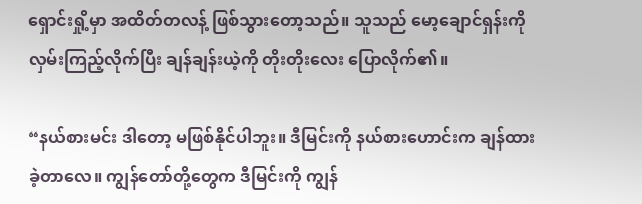ရှောင်းရှို့မှာ အထိတ်တလန့် ဖြစ်သွားတော့သည်။ သူသည် မော့ချောင်ရှန်းကို လှမ်းကြည့်လိုက်ပြီး ချန်ချန်းယဲ့ကို တိုးတိုးလေး ပြောလိုက်၏။

“နယ်စားမင်း ဒါတော့ မဖြစ်နိုင်ပါဘူး။ ဒီမြင်းကို နယ်စားဟောင်းက ချန်ထားခဲ့တာလေ။ ကျွန်တော်တို့တွေက ဒီမြင်းကို ကျွန်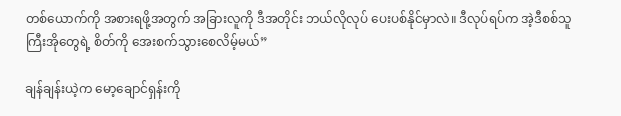တစ်ယောက်ကို အစားရဖို့အတွက် အခြားလူကို ဒီအတိုင်း ဘယ်လိုလုပ် ပေးပစ်နိုင်မှာလဲ။ ဒီလုပ်ရပ်က အဲ့ဒီစစ်သူကြီးအိုတွေရဲ့ စိတ်ကို အေးစက်သွားစေလိမ့်မယ်”

ချန်ချန်းယဲ့က မော့ချောင်ရှန်းကို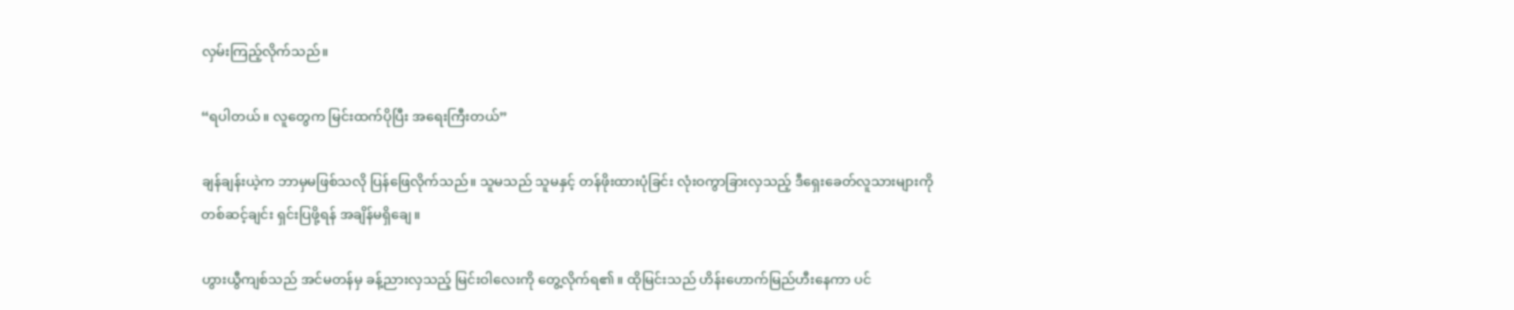လှမ်းကြည့်လိုက်သည်။

“ရပါတယ်။ လူတွေက မြင်းထက်ပိုပြီး အရေးကြီးတယ်”

ချန်ချန်းယဲ့က ဘာမှမဖြစ်သလို ပြန်ဖြေလိုက်သည်။ သူမသည် သူမနှင့် တန်ဖိုးထားပုံခြင်း လုံးဝကွာခြားလှသည့် ဒီရှေးခေတ်လူသားများကို တစ်ဆင့်ချင်း ရှင်းပြဖို့ရန် အချိန်မရှိချေ။

ဟွားယွီကျစ်သည် အင်မတန်မှ ခန့်ညားလှသည့် မြင်းဝါလေးကို တွေ့လိုက်ရ၏။ ထိုမြင်းသည် ဟိန်းဟောက်မြည်ဟီးနေကာ ပင်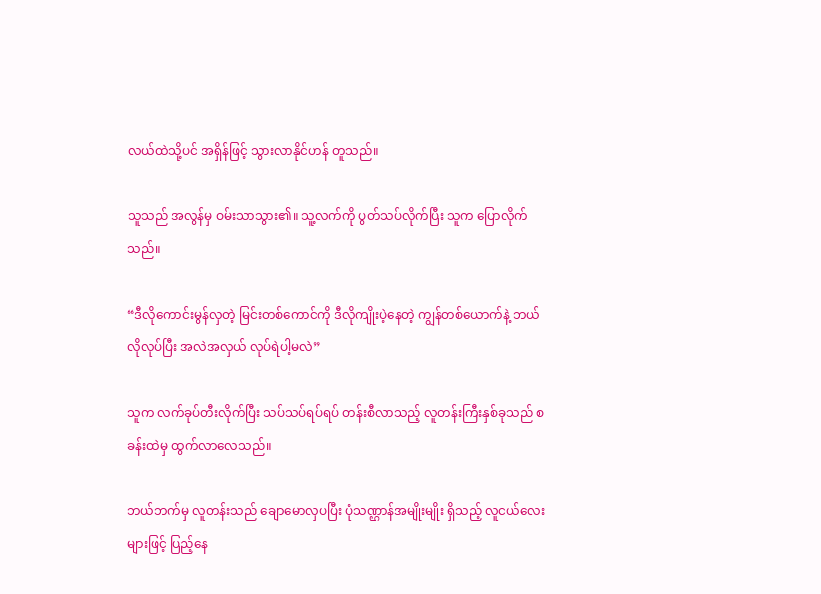လယ်ထဲသို့ပင် အရှိန်ဖြင့် သွားလာနိုင်ဟန် တူသည်။

သူသည် အလွန်မှ ဝမ်းသာသွား၏။ သူ့လက်ကို ပွတ်သပ်လိုက်ပြီး သူက ပြောလိုက်သည်။

“ဒီလိုကောင်းမွန်လှတဲ့ မြင်းတစ်ကောင်ကို ဒီလိုကျိုးပဲ့နေတဲ့ ကျွန်တစ်ယောက်နဲ့ ဘယ်လိုလုပ်ပြီး အလဲအလှယ် လုပ်ရဲပါ့မလဲ”

သူက လက်ခုပ်တီးလိုက်ပြီး သပ်သပ်ရပ်ရပ် တန်းစီလာသည့် လူတန်းကြီးနှစ်ခုသည် စခန်းထဲမှ ထွက်လာလေသည်။

ဘယ်ဘက်မှ လူတန်းသည် ‌ချောမောလှပပြီး ပုံသဏ္ဌာန်အမျိုးမျိုး ရှိသည့် လူငယ်လေးများဖြင့် ပြည့်နေ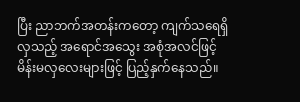ပြီး ညာဘက်အတန်းကတော့ ကျက်သရေရှိလှသည့် အရောင်အသွေး အစုံအလင်ဖြင့် မိန်းမလှလေးများဖြင့် ပြည့်နှက်နေသည်။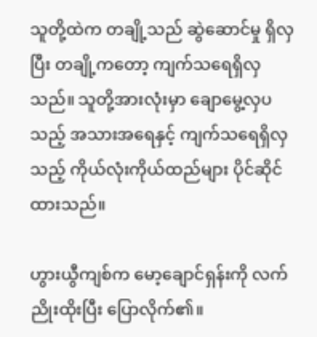သူတို့ထဲက တချို့သည် ဆွဲဆောင်မှု ရှိလှပြီး တချို့ကတော့ ကျက်သရေရှိလှသည်။ သူတို့အားလုံးမှာ ချောမွေ့လှပသည့် အသားအရေနှင့် ကျက်သရေရှိလှသည့် ကိုယ်လုံးကိုယ်ထည်များ ပိုင်ဆိုင်ထားသည်။

ဟွားယွီကျစ်က မော့ချောင်ရှန်းကို လက်ညိုးထိုးပြီး ပြောလိုက်၏။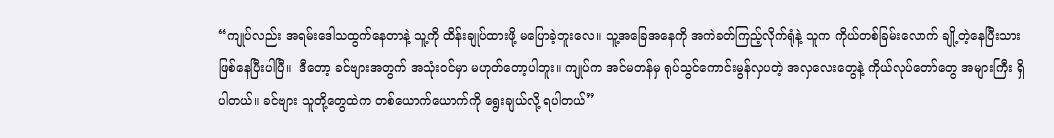“ကျုပ်လည်း အရမ်းဒေါသထွက်နေတာနဲ့ သူ့ကို ထိန်းချုပ်ထားဖို့ မပြောခဲ့ဘူးလေ။ သူ့အခြေအနေကို အကဲခတ်ကြည့်လိုက်ရုံနဲ့ သူက ကိုယ်တစ်ခြမ်းလောက် ချို့တဲ့နေပြီးသား ဖြစ်နေပြီးပါပြီ။  ဒီတော့ ခင်ဗျားအတွက် အသုံးဝင်မှာ မဟုတ်တော့ပါဘူး။ ကျုပ်က အင်မတန်မှ ရုပ်သွင်ကောင်းမွန်လှပတဲ့ အလှလေးတွေနဲ့ ကိုယ်လုပ်တော်တွေ အများကြီး ရှိပါတယ်။ ခင်ဗျား သူတို့တွေထဲက တစ်ယောက်ယောက်ကို ရွေးချယ်လို့ ရပါတယ်”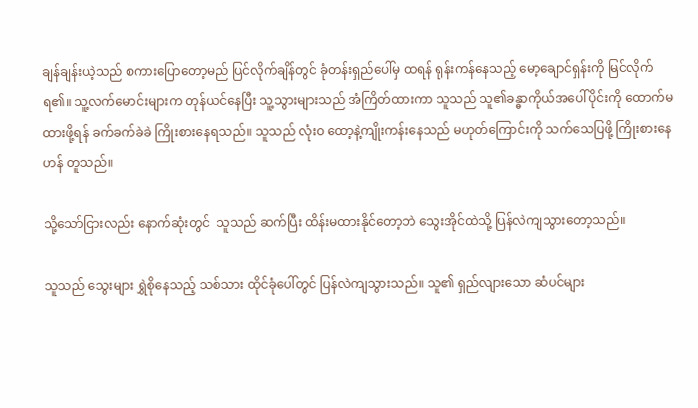ချန်ချန်းယဲ့သည် စကားပြောတော့မည် ပြင်လိုက်ချိန်တွင် ခုံတန်းရှည်ပေါ်မှ ထရန် ရုန်းကန်နေသည့် မော့ချောင်ရှန်းကို မြင်လိုက်ရ၏။ သူ့လက်မောင်းများက တုန်ယင်နေပြီး သူ့သွားများသည် အံကြိတ်ထားကာ သူသည် သူ၏ခန္ဓာကိုယ်အပေါ်ပိုင်းကို ထောက်မထားဖို့ရန် ခက်ခက်ခဲခဲ ကြိုးစားနေရသည်။ သူသည် လုံးဝ ထော့နဲ့ကျိုးကန်းနေသည် မဟုတ်ကြောင်းကို သက်သေပြဖို့ ကြိုးစားနေဟန် တူသည်။

သို့သော်ငြားလည်း နောက်ဆုံးတွင်  သူသည် ဆက်ပြီး ထိန်းမထားနိုင်တော့ဘဲ သွေးအိုင်ထဲသို့ ပြန်လဲကျသွားတော့သည်။

သူသည် သွေးများ ရွှဲစိုနေသည့် သစ်သား ထိုင်ခုံပေါ်တွင် ပြန်လဲကျသွားသည်။ သူ၏ ရှည်လျားသော ဆံပင်များ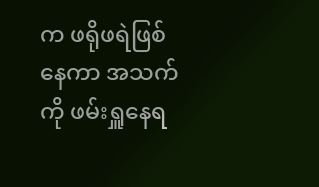က ဖရိုဖရဲဖြစ်နေကာ အသက်ကို ဖမ်းရှူနေရ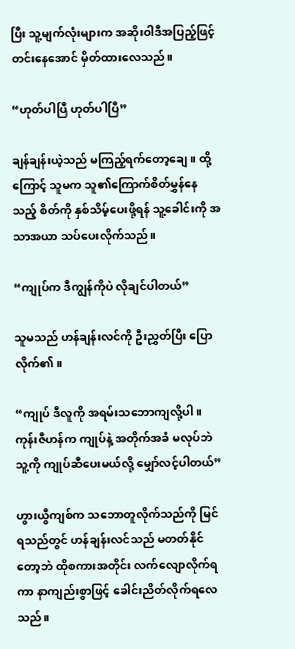ပြီး သူ့မျက်လုံးများက အဆိုးဝါဒီအပြည့်ဖြင့် တင်းနေအောင် မှိတ်ထားလေသည်။

“ဟုတ်ပါပြီ ဟုတ်ပါပြီ”

ချန်ချန်းယဲ့သည် မကြည့်ရက်တော့ချေ။ ထို့ကြောင့် သူမက သူ၏ကြောက်စိတ်မွှန်နေသည့် စိတ်ကို နှစ်သိမ့်ပေးဖို့ရန် သူ့ခေါင်းကို အသာအယာ သပ်ပေးလိုက်သည်။

“ကျုပ်က ဒီကျွန်ကိုပဲ လိုချင်ပါတယ်”

သူမသည် ဟန်ချန်းလင်ကို ဦးညွှတ်ပြီး ပြောလိုက်၏။

“ကျုပ် ဒီလူကို အရမ်းသဘောကျလို့ပါ။ ကုန်းဇီဟန်က ကျုပ်နဲ့ အတိုက်အခံ မလုပ်ဘဲ သူ့ကို ကျုပ်ဆီပေးမယ်လို့ မျှော်လင့်ပါတယ်”

ဟွားယွီကျစ်က သဘောတူလိုက်သည်ကို မြင်ရသည်တွင် ဟန်ချန်းလင်သည် မတတ်နိုင်တော့ဘဲ ထိုစကားအတိုင်း လက်လျောလိုက်ရကာ နာကျည်းစွာဖြင့် ခေါင်းညိတ်လိုက်ရလေသည်။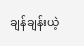ချန်ချန်းယဲ့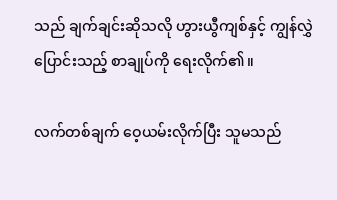သည် ချက်ချင်းဆိုသလို ဟွားယွီကျစ်နှင့် ကျွန်လွှဲပြောင်းသည့် စာချုပ်ကို ရေးလိုက်၏။

လက်တစ်ချက် ဝေ့ယမ်းလိုက်ပြီး သူမသည်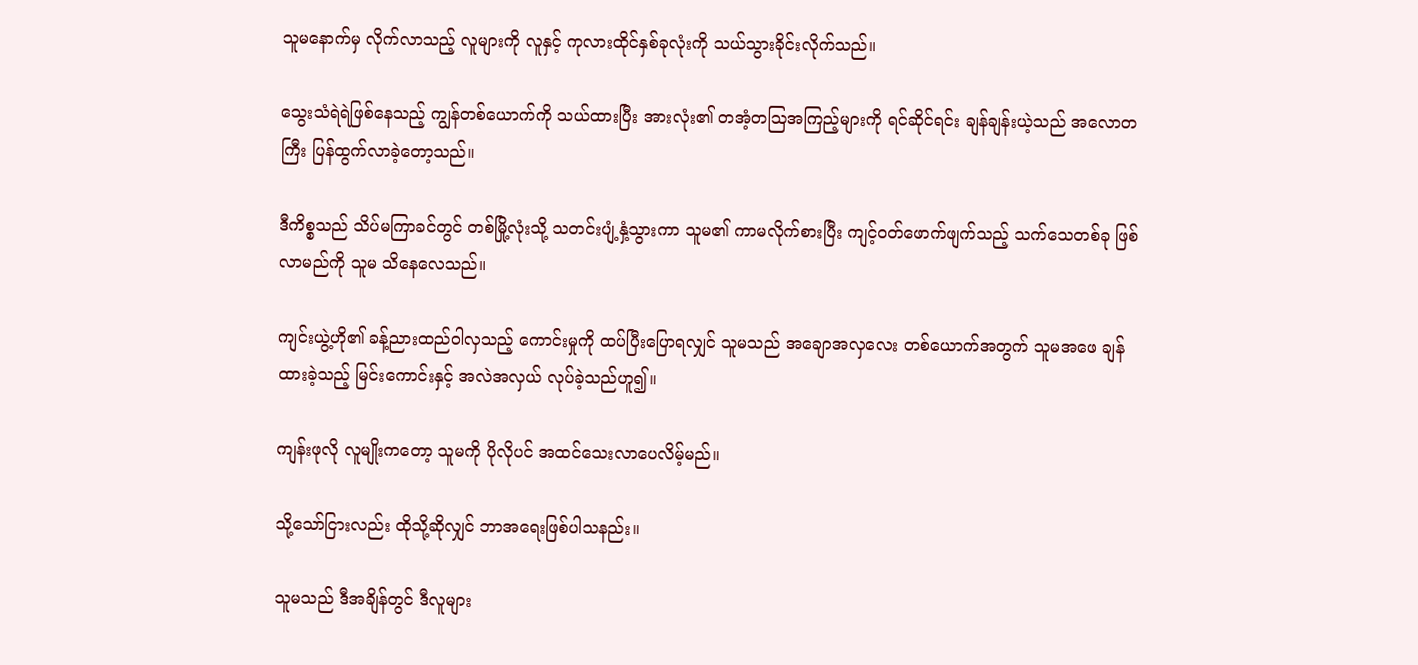သူမနောက်မှ လိုက်လာသည့် လူများကို လူနှင့် ကုလားထိုင်နှစ်ခုလုံးကို သယ်သွားခိုင်းလိုက်သည်။

သွေးသံရဲရဲဖြစ်နေသည့် ကျွန်တစ်ယောက်ကို သယ်ထားပြီး အားလုံး၏ တအံ့တဩအကြည့်များကို ရင်ဆိုင်ရင်း ချန်ချန်းယဲ့သည် အလောတကြီး ပြန်ထွက်လာခဲ့တော့သည်။

ဒီကိစ္စသည် သိပ်မကြာခင်တွင် တစ်မြို့လုံးသို့ သတင်းပျံ့နှံ့သွားကာ သူမ၏ ကာမလိုက်စားပြီး ကျင့်ဝတ်ဖောက်ဖျက်သည့် သက်သေတစ်ခု ဖြစ်လာမည်ကို သူမ သိနေလေသည်။

ကျင်းယွဲ့ဟို၏ ခန့်ညားထည်ဝါလှသည့် ကောင်းမှုကို ထပ်ပြီးပြောရလျှင် သူမသည် အချောအလှလေး တစ်ယောက်အတွက် သူမအဖေ ချန်ထားခဲ့သည့် မြင်းကောင်းနှင့် အလဲအလှယ် လုပ်ခဲ့သည်ဟူ၍။

ကျန်းဖုလို လူမျိုးကတော့ သူမကို ပိုလိုပင် အထင်သေးလာပေလိမ့်မည်။

သို့သော်ငြားလည်း ထိုသို့ဆိုလျှင် ဘာအရေးဖြစ်ပါသနည်း။

သူမသည် ဒီအချိန်တွင် ဒီလူများ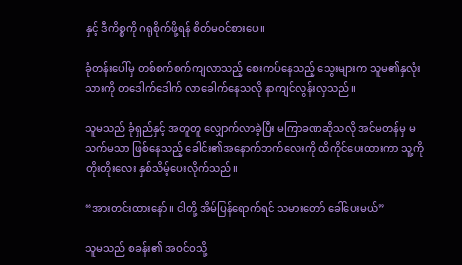နှင့် ဒီကိစ္စကို ဂရုစိုက်ဖို့ရန် စိတ်မဝင်စားပေ။

ခုံတန်းပေါ်မှ တစ်စက်စက်ကျလာသည့် စေးကပ်နေသည့် သွေးများက သူမ၏နှလုံးသားကို တဒေါက်ဒေါက် လာခေါက်နေသလို နာကျင်လွန်းလှသည်။

သူမသည် ခုံရှည်နှင့် အတူတူ လျှောက်လာခဲ့ပြီး မကြာခဏဆိုသလို အင်မတန်မှ မသက်မသာ ဖြစ်နေသည့် ခေါင်း၏အနောက်ဘက်လေးကို ထိကိုင်ပေးထားကာ သူ့ကို တိုးတိုးလေး နှစ်သိမ့်ပေးလိုက်သည်။

“အားတင်းထားနော်။ ငါတို့ အိမ်‌ပြန်ရောက်ရင် သမားတော် ခေါ်ပေးမယ်”

သူမသည် စခန်း၏ အဝင်ဝသို့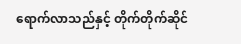ရောက်လာသည်နှင့် တိုက်တိုက်ဆိုင်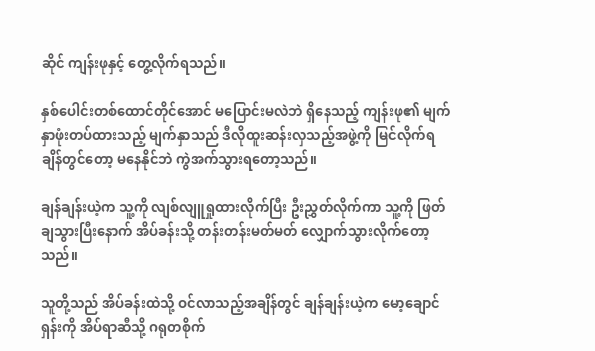ဆိုင် ကျန်းဖုနှင့် တွေ့လိုက်ရသည်။

နှစ်ပေါင်းတစ်ထောင်တိုင်အောင် မပြောင်းမလဲဘဲ ရှိနေသည့် ကျန်းဖု၏ မျက်နှာဖုံးတပ်ထားသည့် မျက်နှာသည် ဒီလိုထူးဆန်းလှသည့်အဖွဲ့ကို မြင်လိုက်ရချိန်တွင်တော့ မနေနိုင်ဘဲ ကွဲအက်သွားရတော့သည်။

ချန်ချန်းယဲ့က သူ့ကို လျစ်လျူရှုထားလိုက်ပြီး ဦးညွှတ်လိုက်ကာ သူ့ကို ဖြတ်ချသွားပြီးနောက် အိပ်ခန်းသို့ တန်းတန်းမတ်မတ် လျှောက်သွားလိုက်တော့သည်။

သူတို့သည် အိပ်ခန်းထဲသို့ ဝင်လာသည့်အချိန်တွင် ချန်ချန်းယဲ့က မော့ချောင်ရှန်းကို အိပ်ရာဆီသို့ ဂရုတစိုက်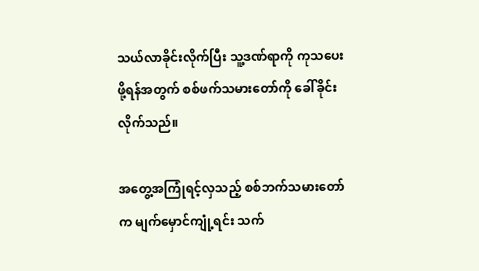သယ်လာခိုင်းလိုက်ပြီး သူ့ဒဏ်ရာကို ကုသပေးဖို့ရန်အတွက် စစ်ဖက်သမားတော်ကို ခေါ်ခိုင်းလိုက်သည်။

အတွေ့အကြုံရင့်လှသည့် စစ်ဘက်သမားတော်က မျက်မှောင်ကျုံ့ရင်း သက်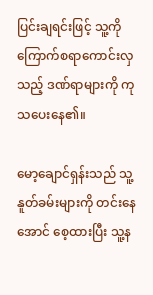ပြင်းချရင်းဖြင့် သူ့ကို ကြောက်စရာကောင်းလှသည့် ဒဏ်ရာများကို ကုသပေးနေ၏။

မော့ချောင်ရှန်းသည် သူ့နူတ်ခမ်းများကို တင်းနေအောင် စေ့ထားပြီး သူ့န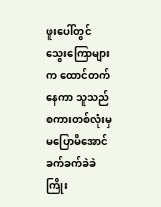ဖူးပေါ်တွင် သွေးကြောများက ထောင်တက်နေကာ သူသည် စကားတစ်လုံးမှ မပြောမိအောင် ခက်ခက်ခဲခဲ ကြိုး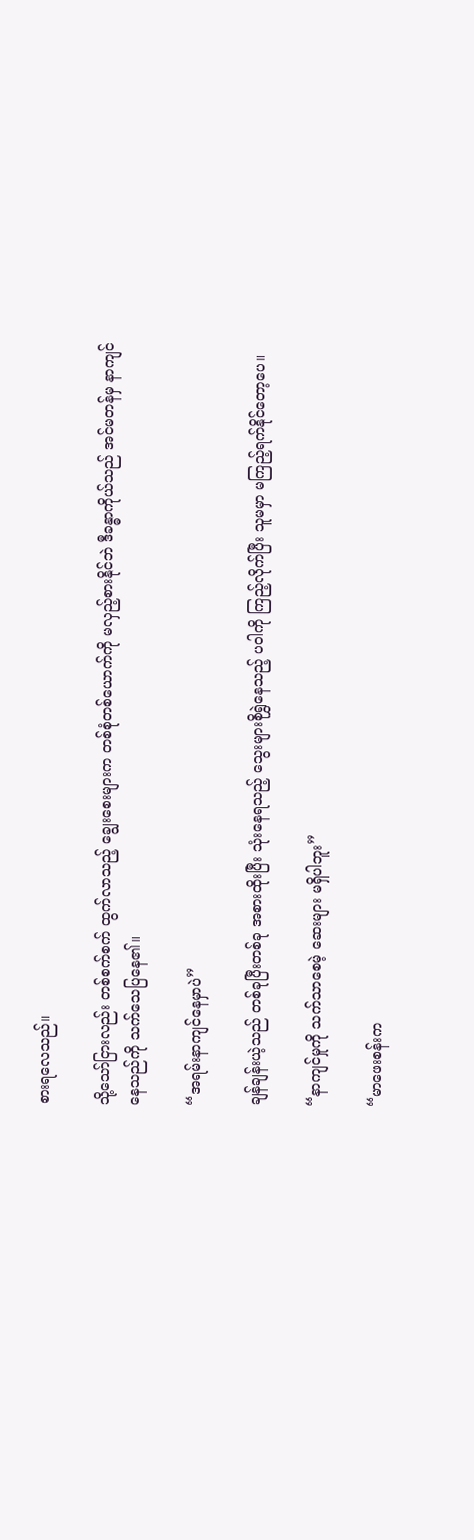စားရလေသည်။

သို့သော်ငြားလည်း တစ်စက်စက် ထွက်လာသည့် ချွေးစေးများက တစ်စုံတစ်ယောက်ကို မလှည့်စားနိုင်ဘဲ ဒီခန္ဓာကိုယ်သည် အင်မတန်မှ နာကျင်နေသည်ကို သက်သေပြနေ၏။

“အရမ်းနာကျင်နေမှာပဲ”

ချန်ချန်းယဲ့သည် တစ်ခုပြီးတစ်ခု အစားထိုးပြီး သုံးနေရသည့် သွေးများစိုရွှဲနေသည့် ပဝါကို ကြည့်လိုက်ပြီး သူမမှာ မကြည့်ရက်နိုင်တော့ပေ။

“နာကျင်မှုကို သက်သာစေမဲ့ ဆေးများ မရှိပါဘူး”

“မာဖေးစန်းက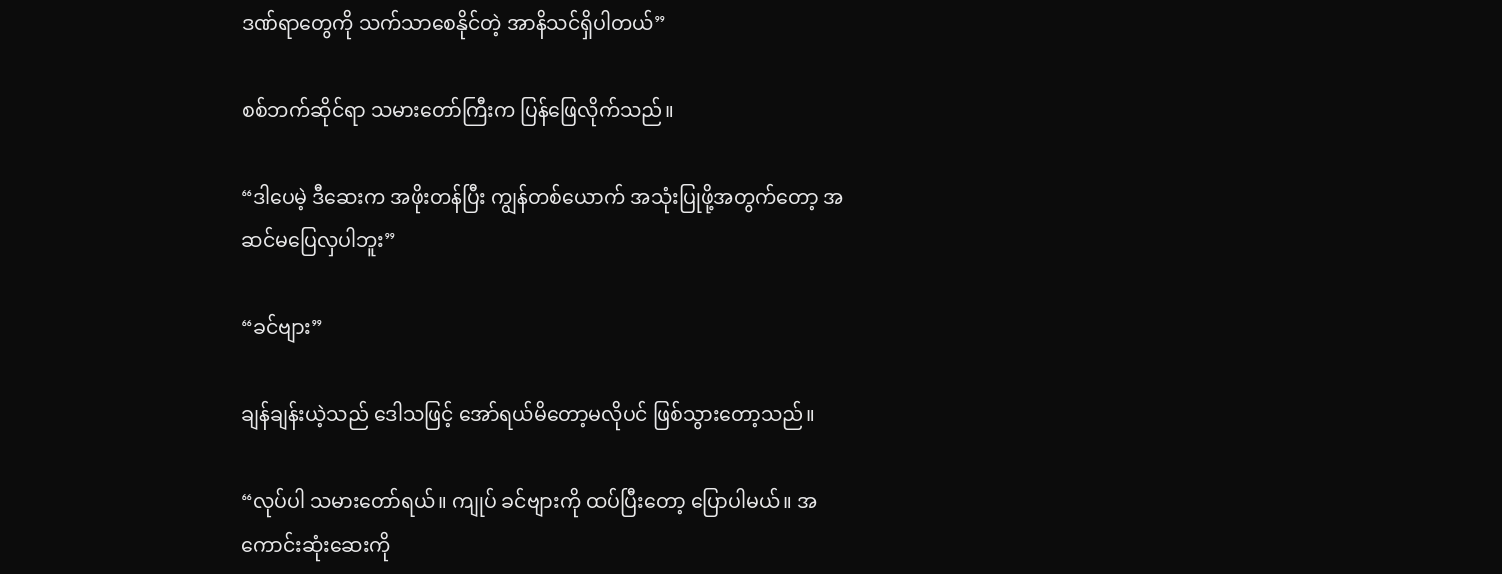ဒဏ်ရာတွေကို သက်သာစေနိုင်တဲ့ အာနိသင်ရှိပါတယ်”

စစ်ဘက်ဆိုင်ရာ သမားတော်ကြီးက ပြန်ဖြေလိုက်သည်။

“ဒါပေမဲ့ ဒီဆေးက အဖိုးတန်ပြီး ကျွန်တစ်ယောက် အသုံးပြုဖို့အတွက်တော့ အဆင်မပြေလှပါဘူး”

“ခင်ဗျား”

ချန်ချန်းယဲ့သည် ဒေါသဖြင့် အော်ရယ်မိတော့မလိုပင် ဖြစ်သွားတော့သည်။

“လုပ်ပါ သမားတော်ရယ်။ ကျုပ် ခင်ဗျားကို ထပ်ပြီးတော့ ပြောပါမယ်။ အကောင်းဆုံးဆေးကို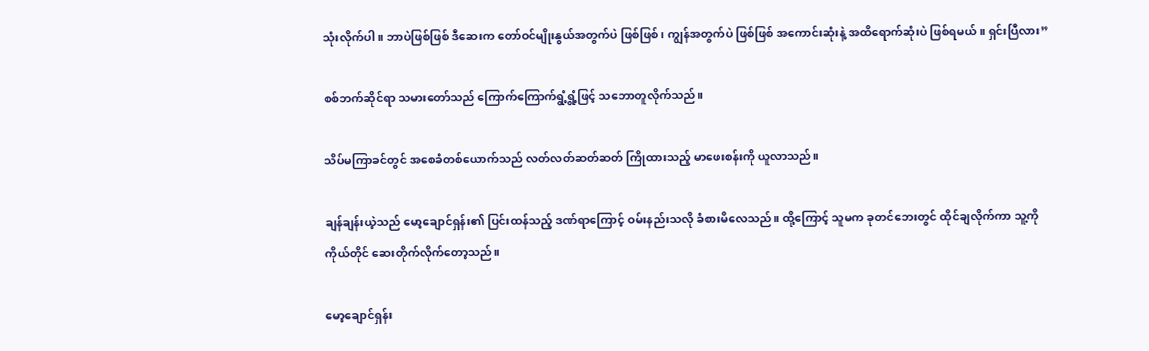သုံးလိုက်ပါ။ ဘာပဲဖြစ်ဖြစ် ဒီဆေးက တော်ဝင်မျိုးနွယ်အတွက်ပဲ ဖြစ်ဖြစ်၊ ကျွန်အတွက်ပဲ ဖြစ်ဖြစ် အကောင်းဆုံးနဲ့ အထိရောက်ဆုံးပဲ ဖြစ်ရမယ်။ ရှင်းပြီလား”

စစ်ဘက်ဆိုင်ရာ သမားတော်သည် ကြောက်ကြောက်ရွံ့ရွံ့ဖြင့် သဘောတူလိုက်သည်။

သိပ်မကြာခင်တွင် အစေခံတစ်ယောက်သည် လတ်လတ်ဆတ်ဆတ် ကြိုထားသည့် မာဖေးစန်းကို ယူလာသည်။

ချန်ချန်းယဲ့သည် မော့ချောင်ရှန်း၏ ပြင်းထန်သည့် ဒဏ်ရာကြောင့် ဝမ်းနည်းသလို ခံစားမိလေသည်။ ထို့ကြောင့် သူမက ခုတင်ဘေးတွင် ထိုင်ချလိုက်ကာ သူ့ကို ကိုယ်တိုင် ဆေးတိုက်လိုက်တော့သည်။

မော့ချောင်ရှန်း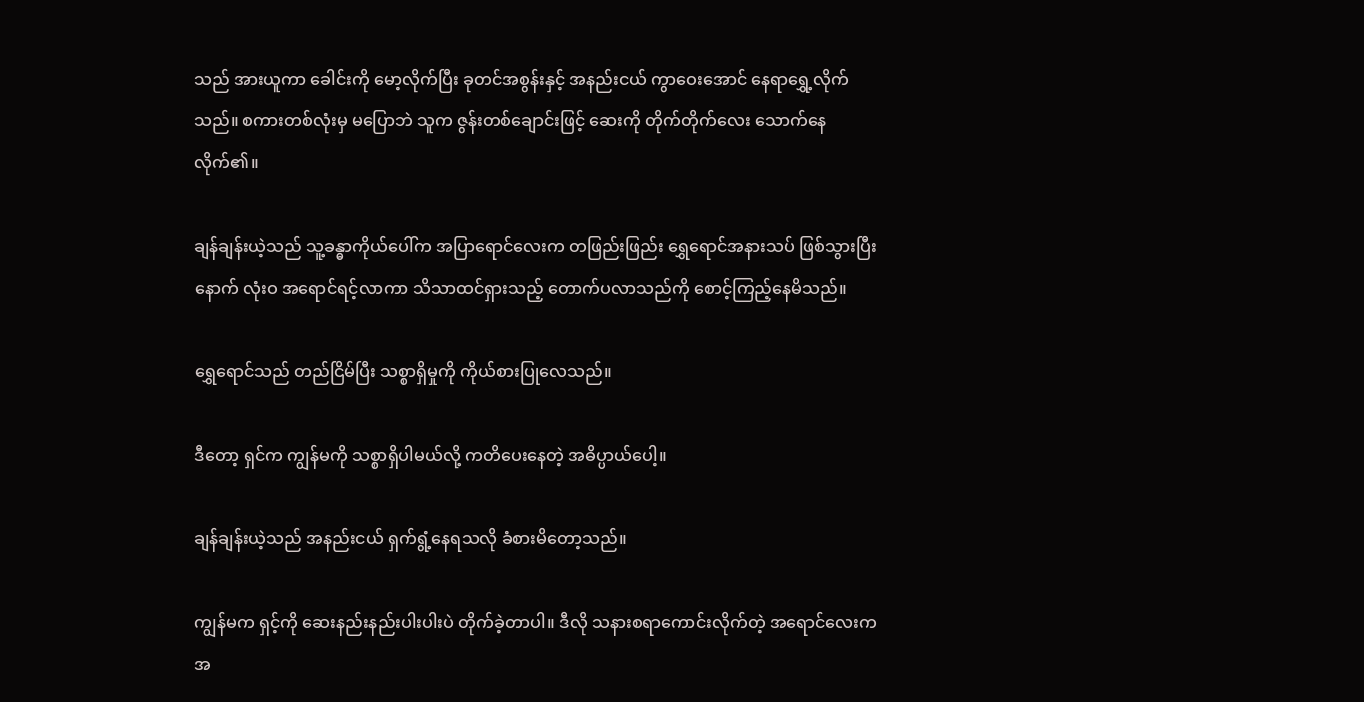သည် အားယူကာ ခေါင်းကို မော့လိုက်ပြီး ခုတင်အစွန်းနှင့် အနည်းငယ် ကွာဝေးအောင် နေရာရွှေ့လိုက်သည်။ စကားတစ်လုံးမှ မပြောဘဲ သူက ဇွန်းတစ်ချောင်းဖြင့် ဆေးကို တိုက်တိုက်လေး သောက်နေလိုက်၏။

ချန်ချန်းယဲ့သည် သူ့ခန္ဓာကိုယ်ပေါ်က အပြာရောင်လေးက တဖြည်းဖြည်း ရွှေ‌ရောင်အနားသပ် ဖြစ်သွားပြီးနောက် လုံးဝ အရောင်ရင့်လာကာ သိသာထင်ရှားသည့် တောက်ပလာသည်ကို စောင့်ကြည့်နေမိသည်။

ရွှေရောင်သည် တည်ငြိမ်ပြီး သစ္စာရှိမှုကို ကိုယ်စားပြုလေသည်။

ဒီတော့ ရှင်က ကျွန်မကို သစ္စာရှိပါမယ်လို့ ကတိပေးနေတဲ့ အဓိပ္ပာယ်ပေါ့။

ချန်ချန်းယဲ့သည် အနည်းငယ် ရှက်ရွံ့နေရသလို ခံစားမိတော့သည်။

ကျွန်မက ရှင့်ကို ဆေးနည်းနည်းပါးပါးပဲ တိုက်ခဲ့တာပါ။ ဒီလို သနားစရာကောင်းလိုက်တဲ့ အရောင်လေးက အ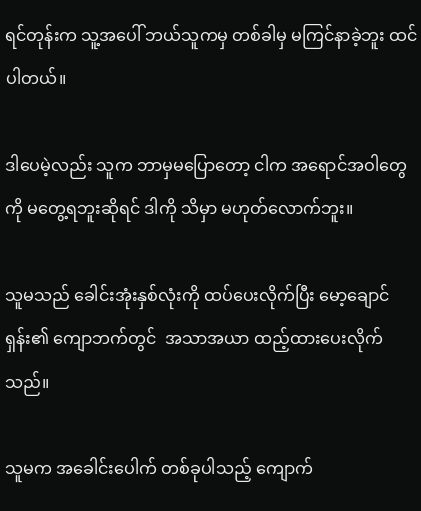ရင်တုန်းက သူ့အပေါ် ဘယ်သူကမှ တစ်ခါမှ မကြင်နာခဲ့ဘူး ထင်ပါတယ်။

ဒါပေမဲ့လည်း သူက ဘာမှမပြောတော့ ငါက အရောင်အဝါတွေကို မတွေ့ရဘူးဆိုရင် ဒါကို သိမှာ မဟုတ်လောက်ဘူး။

သူမသည် ခေါင်းအုံးနှစ်လုံးကို ထပ်ပေးလိုက်ပြီး မော့ချောင်ရှန်း၏ ကျောဘက်တွင်  အသာအယာ ထည့်ထားပေးလိုက်သည်။

သူမက အခေါင်းပေါက် တစ်ခုပါသည့် ကျောက်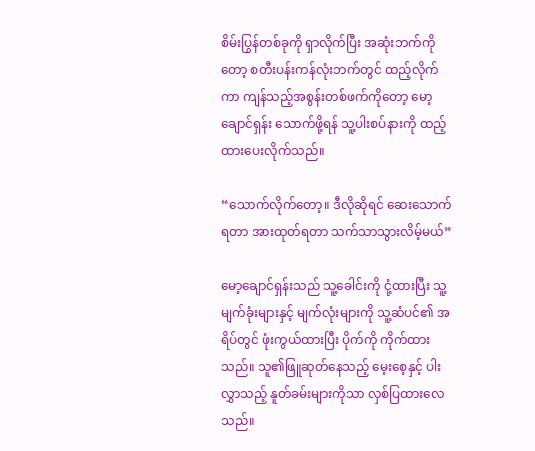စိမ်းပြွန်တစ်ခုကို ရှာလိုက်ပြီး အဆုံးဘက်ကိုတော့ စတီးပန်းကန်လုံးဘက်တွင် ထည့်လိုက်ကာ ကျန်သည့်အစွန်းတစ်ဖက်ကိုတော့ မော့ချောင်ရှန်း သောက်ဖို့ရန် သူ့ပါးစပ်နားကို ထည့်ထားပေးလိုက်သည်။

“သောက်လိုက်တော့။ ဒီလိုဆိုရင် ဆေးသောက်ရတာ အားထုတ်ရတာ သက်သာသွားလိမ့်မယ်”

မော့ချောင်ရှန်းသည် သူ့ခေါင်းကို ငုံ့ထားပြီး သူ့မျက်ခုံးများနှင့် မျက်လုံးများကို သူ့ဆံပင်၏ အရိပ်တွင် ဖုံးကွယ်ထားပြီး ပိုက်ကို ကိုက်ထားသည်။ သူ၏ဖြူဆုတ်နေသည့် မေ့းစေ့နှင့် ပါးလွှာသည့် နူတ်ခမ်းများကိုသာ လှစ်ပြထားလေသည်။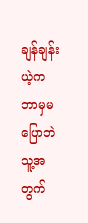ချန်ချန်းယဲ့က ဘာမှမပြောဘဲ သူ့အတွက်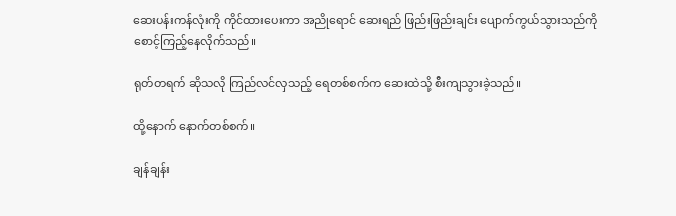ဆေးပန်းကန်လုံးကို ကိုင်ထားပေးကာ အညိုရောင် ဆေးရည် ဖြည်းဖြည်းချင်း ပျောက်ကွယ်သွားသည်ကို စောင့်ကြည့်နေလိုက်သည်။

ရုတ်တရက် ဆိုသလို ကြည်လင်လှသည့် ရေတစ်စက်က ဆေးထဲသို့ စီးကျသွားခဲ့သည်။

ထို့နောက် နောက်တစ်စက်။

ချန်ချန်း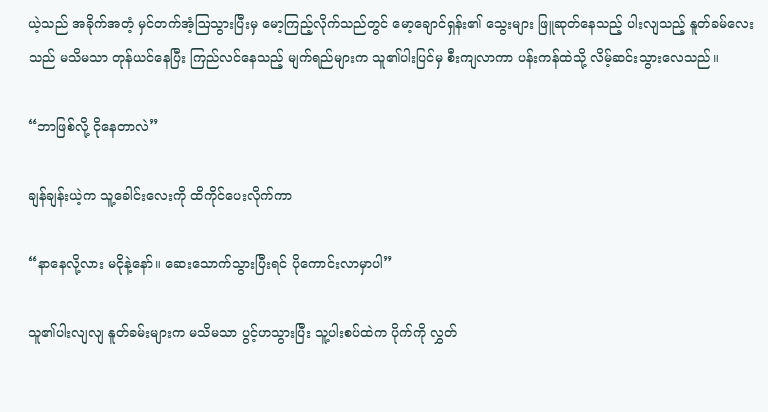ယဲ့သည် အခိုက်အတံ့ မှင်တက်အံ့ဩသွားပြီးမှ မော့ကြည့်လိုက်သည်တွင် မော့ချောင်ရှန်း၏ သွေးများ ဖြူဆုတ်နေသည့် ပါးလျသည့် နူတ်ခမ်လေးသည် မသိမသာ တုန်ယင်နေပြီး ကြည်လင်နေသည့် မျက်ရည်များက သူ၏ပါးပြင်မှ စီးကျလာကာ ပန်းကန်ထဲသို့ လိမ့်ဆင်းသွားလေသည်။

“ဘာဖြစ်လို့ ငိုနေတာလဲ”

ချန်ချန်းယဲ့က သူ့ခေါင်းလေးကို ထိကိုင်ပေးလိုက်ကာ

“နာနေလို့လား မငိုနဲ့နော်။ ဆေးသောက်သွားပြီးရင် ပိုကောင်းလာမှာပါ”

သူ၏ပါးလျလျ နူတ်ခမ်းများက မသိမသာ ပွင့်ဟသွားပြီး သူ့ပါးစပ်ထဲက ပိုက်ကို လွှတ်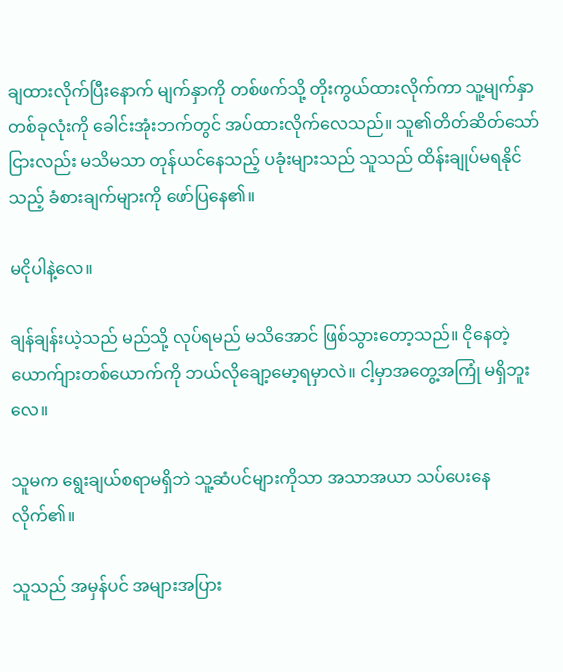ချထားလိုက်ပြီးနောက် မျက်နှာကို တစ်ဖက်သို့ တိုးကွယ်ထားလိုက်ကာ သူ့မျက်နှာတစ်ခုလုံးကို ခေါင်းအုံးဘက်တွင် အပ်ထားလိုက်လေသည်။ သူ၏တိတ်ဆိတ်သော်ငြားလည်း မသိမသာ တုန်ယင်နေသည့် ပခုံးများသည် သူသည် ထိန်းချုပ်မရနိုင်သည့် ခံစားချက်များကို ဖော်ပြနေ၏။

မငိုပါနဲ့လေ။

ချန်ချန်းယဲ့သည် မည်သို့ လုပ်ရမည် မသိအောင် ဖြစ်သွားတော့သည်။ ငိုနေတဲ့ယောက်ျားတစ်‌ယောက်ကို ဘယ်လိုချော့မော့ရမှာလဲ။ ငါ့မှာအတွေ့အကြုံ မရှိဘူးလေ။

သူမက ရွေးချယ်စရာမရှိဘဲ သူ့ဆံပင်များကိုသာ အသာအယာ သပ်ပေးနေလိုက်၏။

သူသည် အမှန်ပင် အများအပြား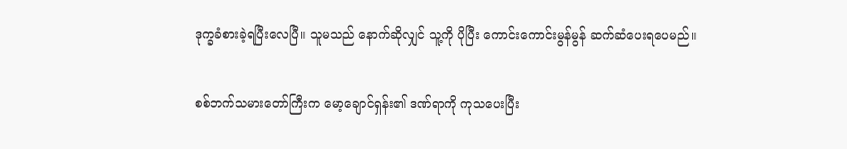ဒုက္ခခံစားခဲ့ရပြီးလေပြီ။ သူမသည် နောက်ဆိုလျှင် သူ့ကို ပိုပြီး ကောင်းကောင်းမွန်မွန် ဆက်ဆံပေးရပေမည်။

စစ်ဘက်သမားတော်ကြီးက မော့ချောင်ရှန်း၏ ဒဏ်ရာကို ကုသပေးပြီး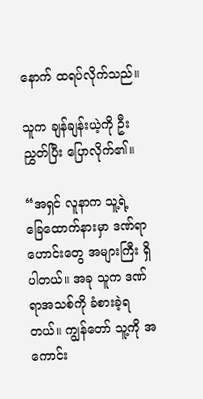နောက် ထရပ်လိုက်သည်။

သူက ချန်ချန်းယဲ့ကို ဦးညွှတ်ပြီး ပြောလိုက်၏။

“အရှင် လူနာက သူ့ရဲ့ခြေ‌ထောက်နားမှာ ဒဏ်ရာဟောင်းတွေ အများကြီး ရှိပါတယ်။ အခု သူက ဒဏ်ရာအသစ်ကို ခံစားခဲ့ရတယ်။ ကျွန်တော် သူ့ကို အကောင်း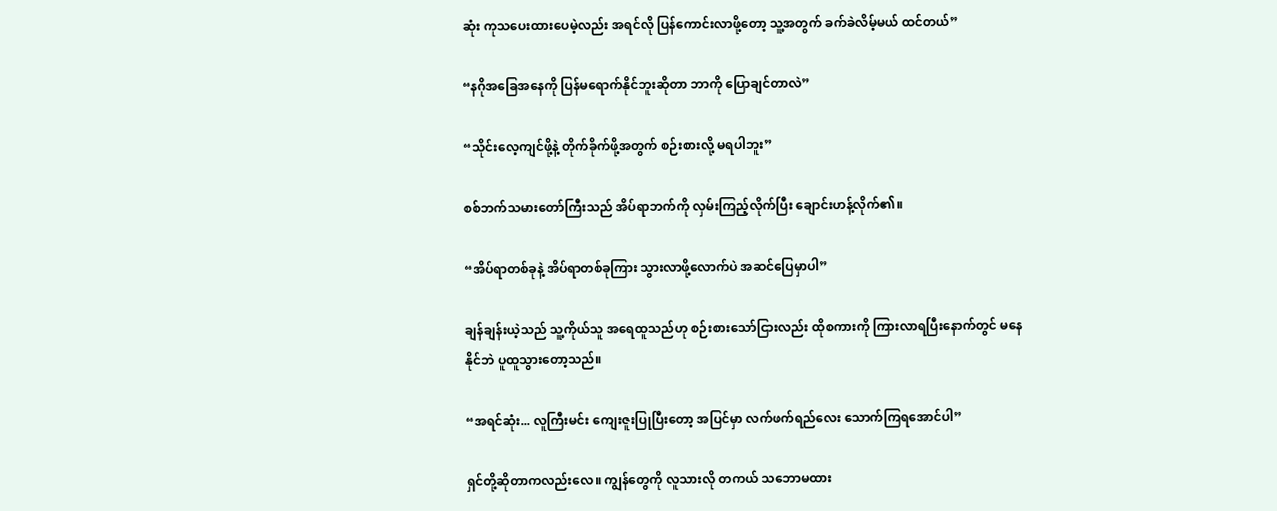ဆုံး ကုသပေးထားပေမဲ့လည်း အရင်လို ပြန်ကောင်းလာဖို့တော့ သူ့အတွက် ခက်ခဲလိမ့်မယ် ထင်တယ်”

“နဂိုအခြေအနေကို ပြန်မရောက်နိုင်ဘူးဆိုတာ ဘာကို ပြောချင်တာလဲ”

“သိုင်းလေ့ကျင်ဖို့နဲ့ တိုက်ခိုက်ဖို့အတွက် စဉ်းစားလို့ မရပါဘူး”

စစ်ဘက်သမားတော်ကြီးသည် အိပ်ရာဘက်ကို လှမ်းကြည့်လိုက်ပြီး ချောင်းဟန့်လိုက်၏။

“အိပ်ရာတစ်ခုနဲ့ အိပ်ရာတစ်ခုကြား သွားလာဖို့လောက်ပဲ အဆင်ပြေမှာပါ”

ချန်ချန်းယဲ့သည် သူ့ကိုယ်သူ အရေထူသည်ဟု စဉ်းစားသော်ငြားလည်း ထိုစကားကို ကြားလာရပြီးနောက်တွင် မနေနိုင်ဘဲ ပူထူသွားတော့သည်။

“အရင်ဆုံး... လူကြီးမင်း ကျေးဇူးပြုပြီးတော့ အပြင်မှာ လက်ဖက်ရည်လေး သောက်ကြရအောင်ပါ”

ရှင်တို့ဆိုတာကလည်းလေ။ ကျွန်တွေကို လူသားလို တကယ် သဘောမထား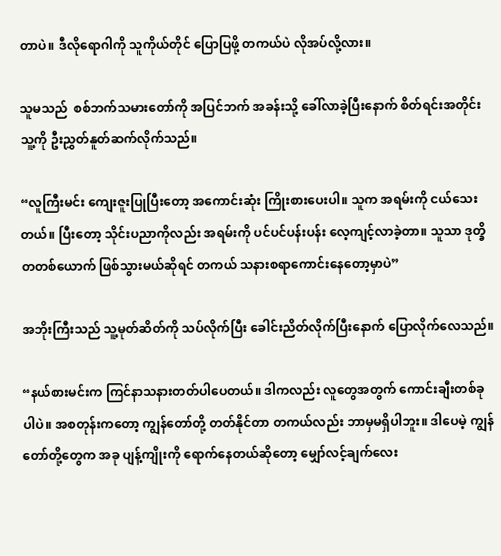တာပဲ။ ဒီလိုရောဂါကို သူကိုယ်တိုင် ပြောပြဖို့ တကယ်ပဲ လိုအပ်လို့လား။

သူမသည်  စစ်ဘက်သမားတော်ကို အပြင်ဘက် အခန်းသို့ ခေါ်လာခဲ့ပြီးနောက် စိတ်ရင်းအတိုင်း သူ့ကို ဦးညွှတ်နူတ်ဆက်လိုက်သည်။

“လူကြီးမင်း ကျေးဇူးပြုပြီးတော့ အကောင်းဆုံး ကြိုးစားပေးပါ။ သူက အရမ်းကို ငယ်သေးတယ်။ ပြီးတော့ သိုင်းပညာကိုလည်း အရမ်းကို ပင်ပင်ပန်းပန်း လေ့ကျင့်လာခဲ့တာ။ သူသာ ဒုတ္ခိတတစ်ယောက် ဖြစ်သွားမယ်ဆိုရင် တကယ် သနားစရာကောင်းနေတော့မှာပဲ”

အဘိုးကြီးသည် သူ့မုတ်ဆိတ်ကို သပ်လိုက်ပြီး ခေါင်းညိတ်လိုက်ပြီးနောက် ပြောလိုက်လေသည်။

“နယ်စားမင်းက ကြင်နာသနားတတ်ပါပေတယ်။ ဒါကလည်း လူတွေအတွက် ကောင်းချီးတစ်ခုပါပဲ။ အစတုန်းကတော့ ကျွန်တော်တို့ တတ်နိုင်တာ တကယ်လည်း ဘာမှမရှိပါဘူး။ ဒါပေမဲ့ ကျွန်တော်တို့တွေက အခု ပျန့်ကျိုးကို ရောက်နေတယ်ဆိုတော့ မျှော်လင့်ချက်လေး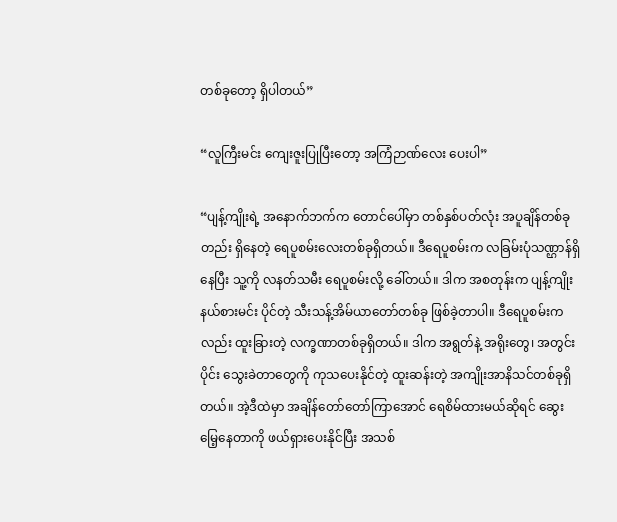တစ်ခုတော့ ရှိပါတယ်”

“လူကြီးမင်း ကျေးဇူးပြုပြီးတော့ အကြံဉာဏ်လေး ပေးပါ”

“ပျန့်ကျိုးရဲ့ အနောက်ဘက်က တောင်ပေါ်မှာ တစ်နှစ်ပတ်လုံး အပူချိန်တစ်ခုတည်း ရှိနေတဲ့ ရေပူစမ်းလေးတစ်ခုရှိတယ်။ ဒီရေပူစမ်းက လခြမ်းပုံသဏ္ဌာန်ရှိနေပြီး သူ့ကို လနတ်သမီး ရေပူစမ်းလို့ ခေါ်တယ်။ ဒါက အစတုန်းက ပျန့်ကျိုးနယ်စားမင်း ပိုင်တဲ့ သီးသန့်အိမ်ယာတော်တစ်ခု ဖြစ်ခဲ့တာပါ။ ဒီရေပူစမ်းကလည်း ထူးခြားတဲ့ လက္ခဏာတစ်ခုရှိတယ်။ ဒါက အရွတ်နဲ့ အရိုးတွေ၊ အတွင်းပိုင်း သွေးခဲတာတွေကို ကုသပေးနိုင်တဲ့ ထူးဆန်းတဲ့ အကျိုးအာနိသင်တစ်ခုရှိတယ်။ အဲ့ဒီထဲမှာ အချိန်တော်တော်ကြာအောင် ရေစိမ်ထားမယ်ဆိုရင် ဆွေးမြေ့နေတာကို ဖယ်ရှားပေးနိုင်ပြီး အသစ်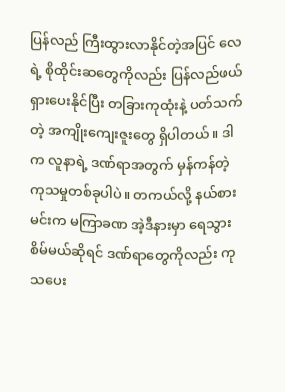ပြန်လည် ကြီးထွားလာနိုင်တဲ့အပြင် လေရဲ့ စိုထိုင်းဆတွေကိုလည်း ပြန်လည်ဖယ်ရှားပေးနိုင်ပြီး တခြားကုထုံးနဲ့ ပတ်သက်တဲ့ အကျိုးကျေးဇူးတွေ ရှိပါတယ်။ ဒါက လူနာရဲ့ ဒဏ်ရာအတွက် မှန်ကန်တဲ့ ကုသမှုတစ်ခုပါပဲ။ တကယ်လို့ နယ်စားမင်းက မကြာခဏ အဲ့ဒီနားမှာ ရေသွားစိမ်မယ်ဆိုရင် ဒဏ်ရာတွေကိုလည်း ကုသပေး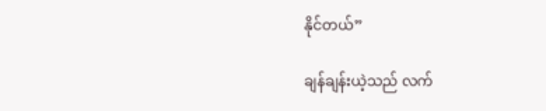နိုင်တယ်”

ချန်ချန်းယဲ့သည် လက်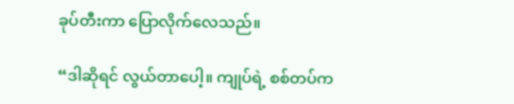ခုပ်တီးကာ ပြောလိုက်လေသည်။

“ဒါဆိုရင် လွယ်တာပေါ့။ ကျုပ်ရဲ့ စစ်တပ်က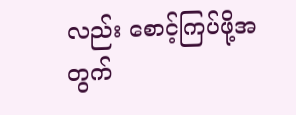လည်း စောင့်ကြပ်ဖို့အတွက်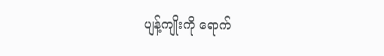ပျန့်ကျိုးကို ရောက်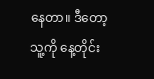နေတာ။ ဒီတော့ သူ့ကို နေ့တိုင်း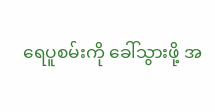ရေပူစမ်းကို ခေါ်သွားဖို့ အ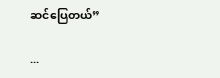ဆင်ပြေတယ်”

...